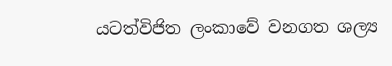යටත්විජිත ලංකාවේ වනගත ශල්‍ය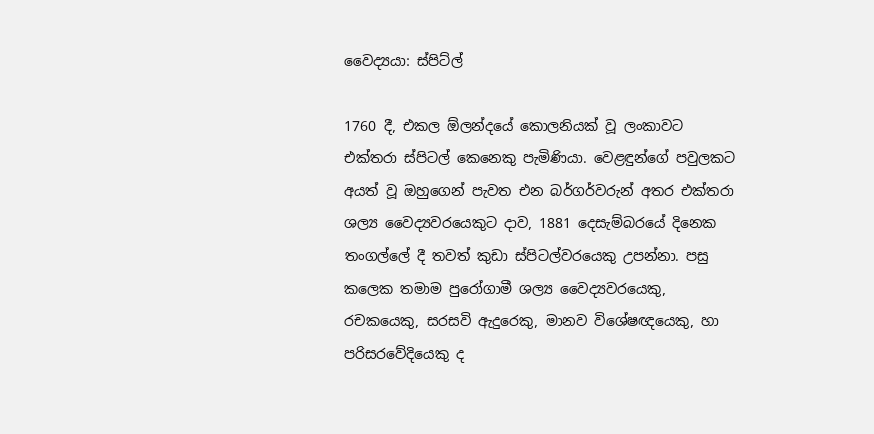වෛද්‍යයා: ස්පිට්ල්

1760 දී, එකල ඕලන්දයේ කොලනියක් වූ ලංකාවට එක්තරා ස්පිටල් කෙනෙකු පැමිණියා. වෙළඳුන්ගේ පවුලකට අයත් වූ ඔහුගෙන් පැවත එන බර්ගර්වරුන් අතර එක්තරා ශල්‍ය වෛද්‍යවරයෙකුට දාව, 1881 දෙසැම්බරයේ දිනෙක තංගල්ලේ දී තවත් කුඩා ස්පිටල්වරයෙකු උපන්නා. පසු කලෙක තමාම පුරෝගාමී ශල්‍ය වෛද්‍යවරයෙකු, රචකයෙකු, සරසවි ඇදුරෙකු, මානව විශේෂඥයෙකු, හා පරිසරවේදියෙකු ද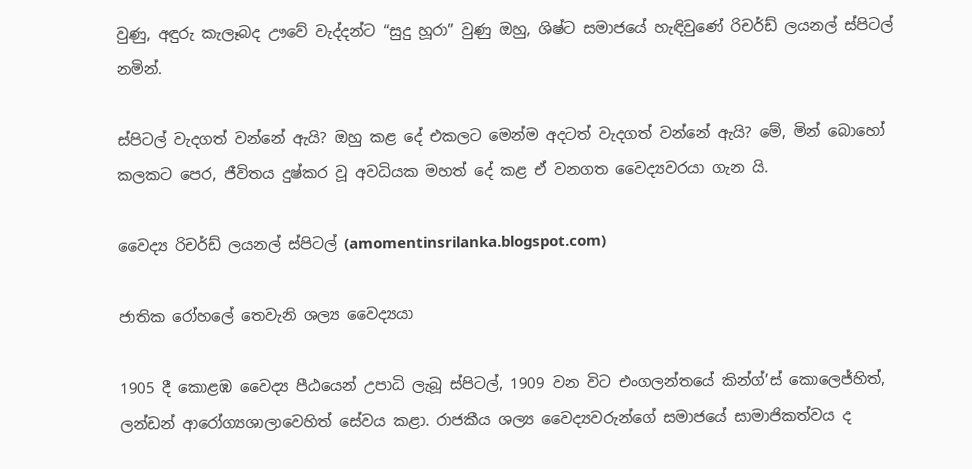වුණු, අඳුරු කැලෑබද ඌවේ වැද්දන්ට “සුදු හූරා” වුණු ඔහු, ශිෂ්ට සමාජයේ හැඳිවුණේ රිචර්ඩ් ලයනල් ස්පිටල් නමින්.

ස්පිටල් වැදගත් වන්නේ ඇයි? ඔහු කළ දේ එකලට මෙන්ම අදටත් වැදගත් වන්නේ ඇයි? මේ, මින් බොහෝ කලකට පෙර, ජීවිතය දුෂ්කර වූ අවධියක මහත් දේ කළ ඒ වනගත වෛද්‍යවරයා ගැන යි.

වෛද්‍ය රිචර්ඩ් ලයනල් ස්පිටල් (amomentinsrilanka.blogspot.com)

ජාතික රෝහලේ තෙවැනි ශල්‍ය වෛද්‍යයා

1905 දී කොළඹ වෛද්‍ය පීඨයෙන් උපාධි ලැබූ ස්පිටල්, 1909 වන විට එංගලන්තයේ කින්ග්’ස් කොලෙජ්හිත්, ලන්ඩන් ආරෝග්‍යශාලාවෙහිත් සේවය කළා. රාජකීය ශල්‍ය වෛද්‍යවරුන්ගේ සමාජයේ සාමාජිකත්වය ද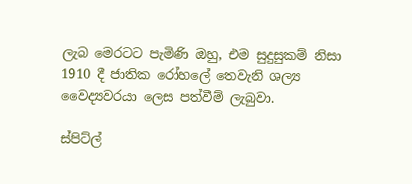ලැබ මෙරටට පැමිණි ඔහු, එම සුදුසුකම් නිසා 1910 දී ජාතික රෝහලේ තෙවැනි ශල්‍ය වෛද්‍යවරයා ලෙස පත්වීම් ලැබුවා.

ස්පිට්ල්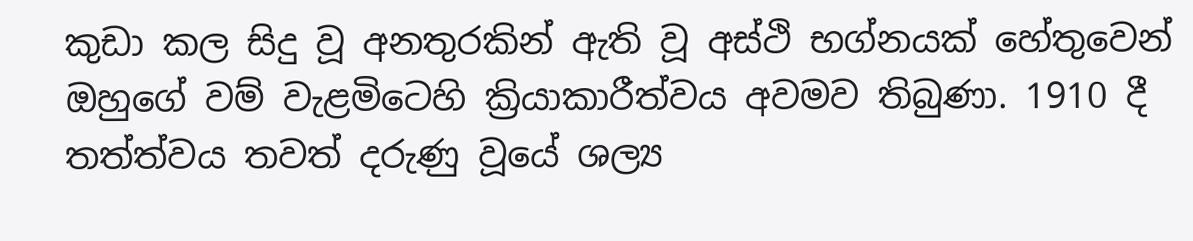කුඩා කල සිදු වූ අනතුරකින් ඇති වූ අස්ථි භග්නයක් හේතුවෙන් ඔහුගේ වම් වැළමිටෙහි ක්‍රියාකාරීත්වය අවමව තිබුණා. 1910 දී තත්ත්වය තවත් දරුණු වූයේ ශල්‍ය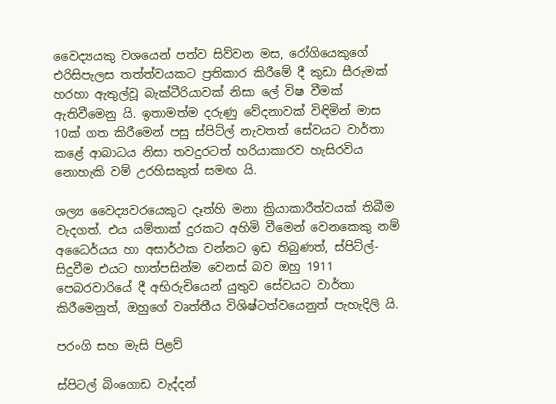වෛද්‍යයකු වශයෙන් පත්ව සිව්වන මස, රෝගියෙකුගේ එරිසිපැලස තත්ත්වයකට ප්‍රතිකාර කිරීමේ දී කුඩා සීරුමක් හරහා ඇතුල්වූ බැක්ටීරියාවක් නිසා ලේ විෂ වීමක් ඇතිවීමෙනු යි. ඉතාමත්ම දරුණු වේදනාවක් විඳිමින් මාස 10ක් ගත කිරීමෙන් පසු ස්පිට්ල් නැවතත් සේවයට වාර්තා කළේ ආබාධය නිසා තවදුරටත් හරියාකාරව හැසිරවිය නොහැකි වම් උරහිසකුත් සමඟ යි.

ශල්‍ය වෛද්‍යවරයෙකුට දෑත්හි මනා ක්‍රියාකාරීත්වයක් තිබීම වැදගත්. එය යම්තාක් දුරකට අහිමි වීමෙන් වෙනකෙකු නම් අධෛර්යය හා අසාර්ථක වන්නට ඉඩ තිබුණත්, ස්පිට්ල්-සිදුවීම එයට හාත්පසින්ම වෙනස් බව ඔහු 1911 පෙබරවාරියේ දී අභිරුචියෙන් යුතුව සේවයට වාර්තා කිරීමෙනුත්, ඔහුගේ වෘත්තීය විශිෂ්ටත්වයෙනුත් පැහැදිලි යි.

පරංගි සහ මැසි පිළව්

ස්පිටල් බිංගොඩ වැද්දන්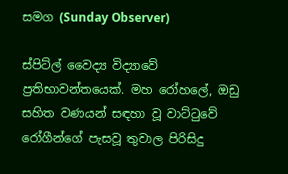සමග (Sunday Observer)

ස්පිට්ල් වෛද්‍ය විද්‍යාවේ ප්‍රතිභාවන්තයෙක්. මහ රෝහලේ, ඔඩු සහිත වණයන් සඳහා වූ වාට්‍ටුවේ රෝගීන්ගේ පැසවූ තුවාල පිරිසිදු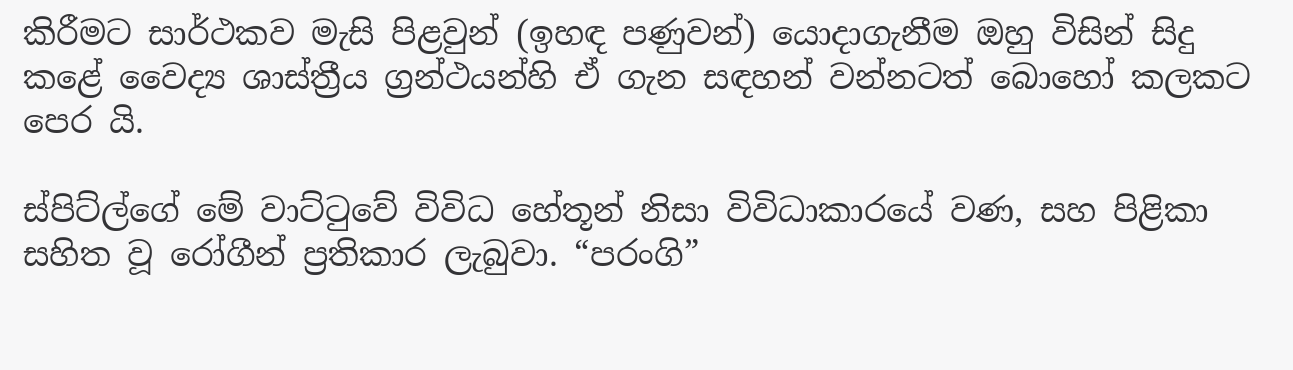කිරීමට සාර්ථකව මැසි පිළවුන් (ඉහඳ පණුවන්) යොදාගැනීම ඔහු විසින් සිදු කළේ වෛද්‍ය ශාස්ත්‍රීය ග්‍රන්ථයන්හි ඒ ගැන සඳහන් වන්නටත් බොහෝ කලකට පෙර යි.

ස්පිට්ල්ගේ මේ වාට්‍ටුවේ විවිධ හේතූන් නිසා විවිධාකාරයේ වණ, සහ පිළිකා සහිත වූ රෝගීන් ප්‍රතිකාර ලැබුවා. “පරංගි”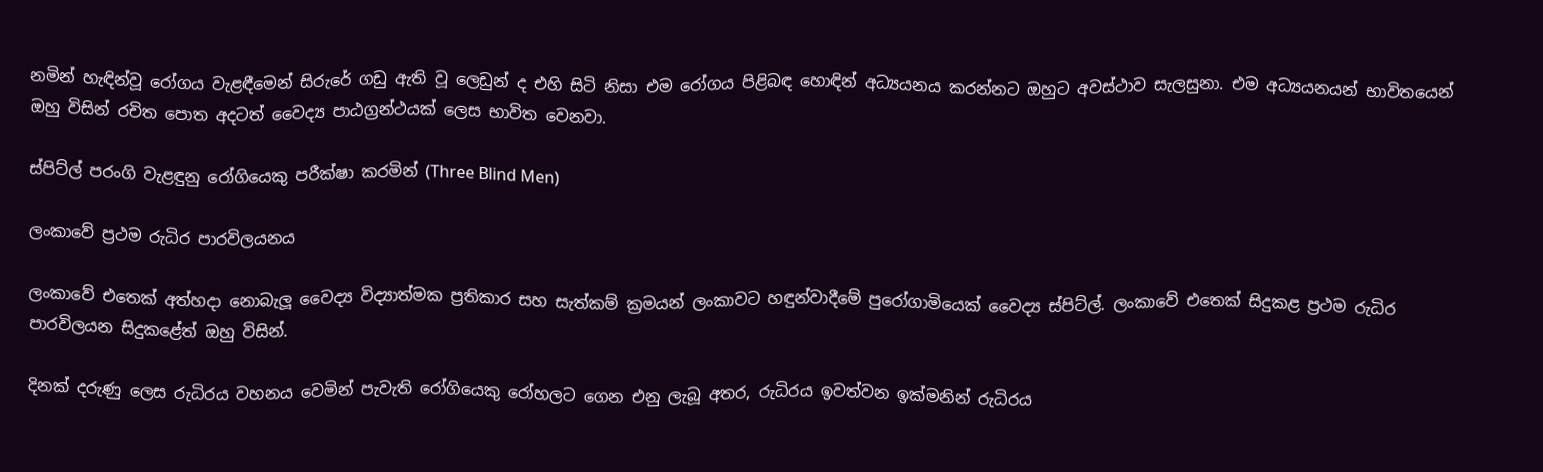නමින් හැඳින්වූ රෝගය වැළඳීමෙන් සිරුරේ ගඩු ඇති වූ ලෙඩුන් ද එහි සිටි නිසා එම රෝගය පිළිබඳ හොඳින් අධ්‍යයනය කරන්නට ඔහුට අවස්ථාව සැලසුනා. එම අධ්‍යයනයන් භාවිතයෙන් ඔහු විසින් රචිත පොත අදටත් වෛද්‍ය පාඨග්‍රන්ථයක් ලෙස භාවිත වෙනවා.

ස්පිට්ල් පරංගි වැළඳුනු රෝගියෙකු පරීක්ෂා කරමින් (Three Blind Men)

ලංකාවේ ප්‍රථම රුධිර පාරවිලයනය

ලංකාවේ එතෙක් අත්හදා නොබැලූ වෛද්‍ය විද්‍යාත්මක ප්‍රතිකාර සහ සැත්කම් ක්‍රමයන් ලංකාවට හඳුන්වාදීමේ පුරෝගාමියෙක් වෛද්‍ය ස්පිට්ල්. ලංකාවේ එතෙක් සිදුකළ ප්‍රථම රුධිර පාරවිලයන සිදුකළේත් ඔහු විසින්.

දිනක් දරුණු ලෙස රුධිරය වහනය වෙමින් පැවැති රෝගියෙකු රෝහලට ගෙන එනු ලැබූ අතර, රුධිරය ඉවත්වන ඉක්මනින් රුධිරය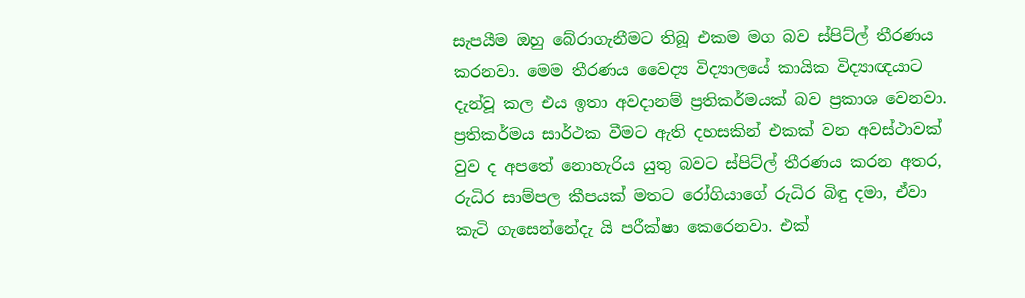සැපයීම ඔහු බේරාගැනීමට තිබූ එකම මග බව ස්පිට්ල් තීරණය කරනවා. මෙම තීරණය වෛද්‍ය විද්‍යාලයේ කායික විද්‍යාඥයාට දැන්වූ කල එය ඉතා අවදානම් ප්‍රතිකර්මයක් බව ප්‍රකාශ වෙනවා. ප්‍රතිකර්මය සාර්ථක වීමට ඇති දහසකින් එකක් වන අවස්ථාවක් වුව ද අපතේ නොහැරිය යුතු බවට ස්පිට්ල් තීරණය කරන අතර, රුධිර සාම්පල කීපයක් මතට රෝගියාගේ රුධිර බිඳු දමා, ඒවා කැටි ගැසෙන්නේදැ යි පරීක්ෂා කෙරෙනවා. එක්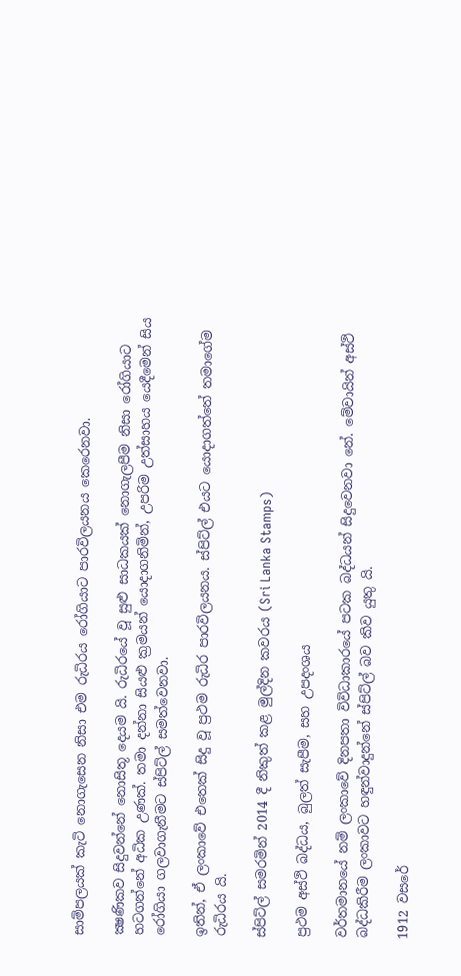සාම්පලයක් කැටි නොගැසෙන නිසා එම රුධිරය රෝගියාට පාරවිලයනය කෙරෙනවා.

ක්‍ෂණිකව සිදුවන්නේ නොසිතූ දෙයම යි. රුධිරයේ වූ සුළු සාධකයක් නොගැලපීම නිසා රෝගියාට හටගන්නේ අධික උණක්. තමා දන්නා සියළු ක්‍රමයන් යොදාගනිමින්, උපරිම උත්සාහය යෙදීමෙන් සිය රෝගියා ගලවාගැනීමට ස්පිට්ල් සමත්වෙනවා.

ඉතින්, ඒ ලංකාවේ එතෙක් සිදු වූ ප්‍රථම රුධිර පාරවිලයනය. ස්පිට්ල් එයට යොදාගත්තේ තමාගේම රුධිරය යි.

ස්පිට්ල් සමරමින් 2014 දී නිකුත් කළ මුල්දින කවරය (Sri Lanka Stamps)

ප්‍රථම අස්ථි බද්ධය, බුලත් සැපීම, සහ උපදංශය

වර්තමානයේ නම් ලංකාවේ දිනපතා විවිධාකාරයේ පටක බද්ධයන් සිදුවෙනවා නේ. මේවායින් අස්ථි බද්ධකිරීම ලංකාවට හඳුන්වාදුන්නේ ස්පිට්ල් බව කිව යුතු යි.

1912 වසරේ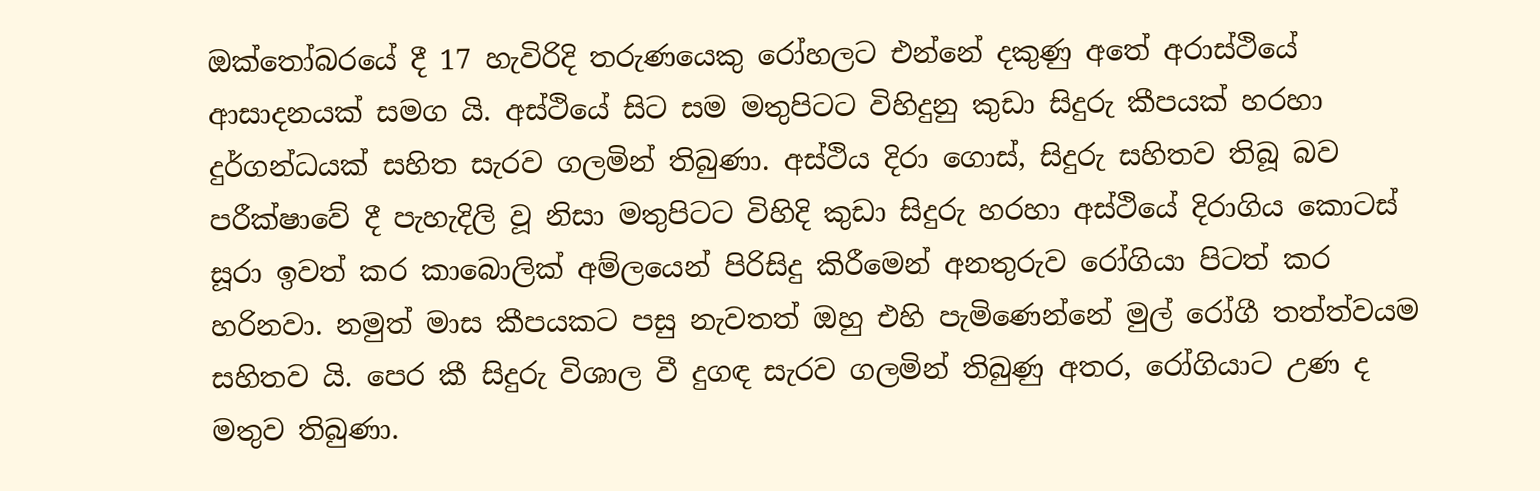ඔක්තෝබරයේ දී 17 හැවිරිදි තරුණයෙකු රෝහලට එන්නේ දකුණු අතේ අරාස්ථියේ ආසාදනයක් සමග යි. අස්ථියේ සිට සම මතුපිටට විහිදුනු කුඩා සිදුරු කීපයක් හරහා දුර්ගන්ධයක් සහිත සැරව ගලමින් තිබුණා. අස්ථිය දිරා ගොස්, සිදුරු සහිතව තිබූ බව පරීක්ෂාවේ දී පැහැදිලි වූ නිසා මතුපිටට විහිදි කුඩා සිදුරු හරහා අස්ථියේ දිරාගිය කොටස් සූරා ඉවත් කර කාබොලික් අම්ලයෙන් පිරිසිදු කිරීමෙන් අනතුරුව රෝගියා පිටත් කර හරිනවා. නමුත් මාස කීපයකට පසු නැවතත් ඔහු එහි පැමිණෙන්නේ මුල් රෝගී තත්ත්වයම සහිතව යි. පෙර කී සිදුරු විශාල වී දුගඳ සැරව ගලමින් තිබුණු අතර, රෝගියාට උණ ද මතුව තිබුණා.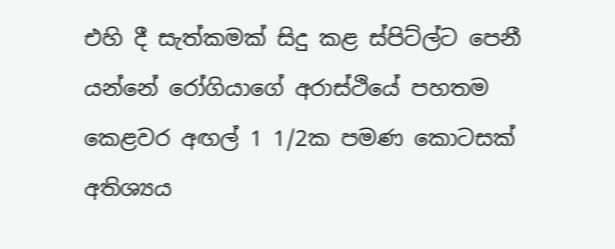එහි දී සැත්කමක් සිදු කළ ස්පිට්ල්ට පෙනී යන්නේ රෝගියාගේ අරාස්ථියේ පහතම කෙළවර අඟල් 1 1/2ක පමණ කොටසක් අතිශ්‍යය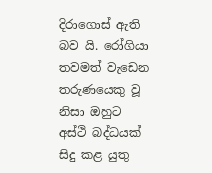දිරාගොස් ඇති බව යි. රෝගියා තවමත් වැඩෙන තරුණයෙකු වූ නිසා ඔහුට අස්ථි බද්ධයක් සිදු කළ යුතු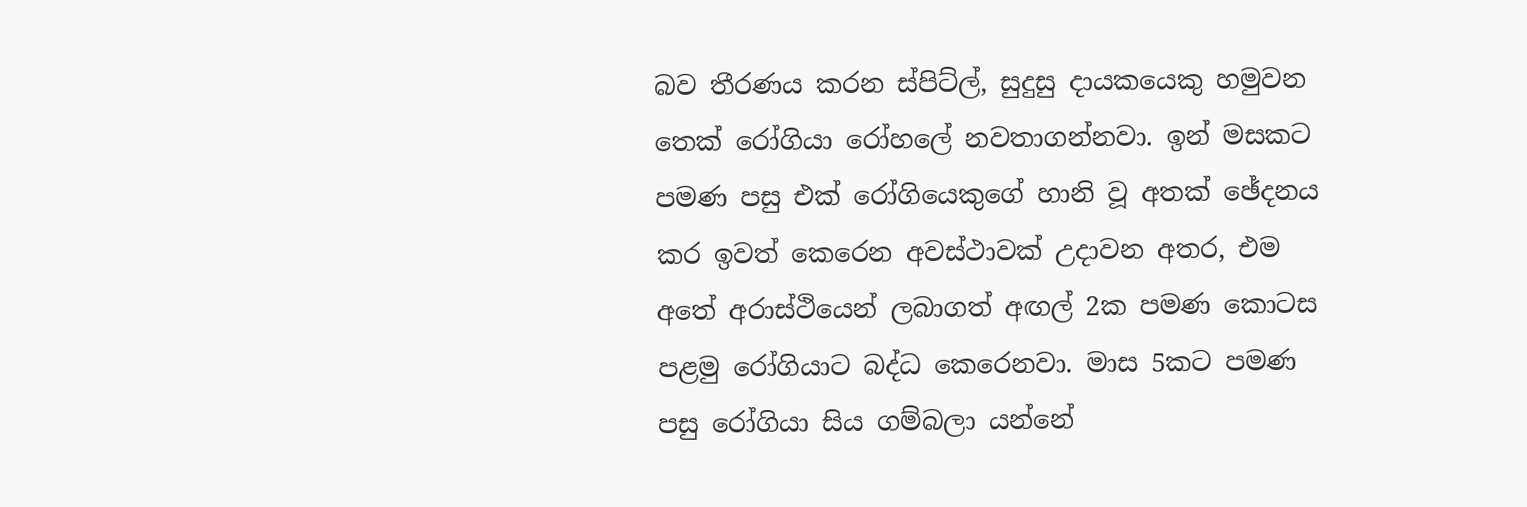බව තීරණය කරන ස්පිට්ල්, සුදුසු දායකයෙකු හමුවන තෙක් රෝගියා රෝහලේ නවතාගන්නවා. ඉන් මසකට පමණ පසු එක් රෝගියෙකුගේ හානි වූ අතක් ඡේදනය කර ඉවත් කෙරෙන අවස්ථාවක් උදාවන අතර, එම අතේ අරාස්ථියෙන් ලබාගත් අඟල් 2ක පමණ කොටස පළමු රෝගියාට බද්ධ කෙරෙනවා. මාස 5කට පමණ පසු රෝගියා සිය ගම්බලා යන්නේ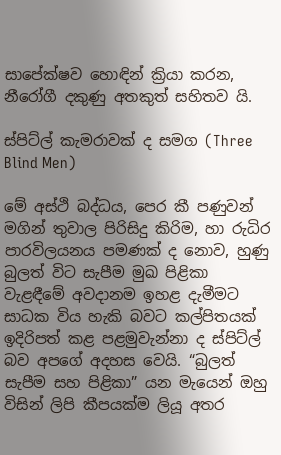සාපේක්ෂව හොඳින් ක්‍රියා කරන, නීරෝගී දකුණු අතකුත් සහිතව යි.

ස්පිට්ල් කැමරාවක් ද සමග (Three Blind Men)

මේ අස්ථි බද්ධය, පෙර කී පණුවන් මගින් තුවාල පිරිසිදු කිරිම, හා රුධිර පාරවිලයනය පමණක් ද නොව, හුණු බුලත් විට සැපීම මුඛ පිළිකා වැළඳීමේ අවදානම ඉහළ දැමීමට සාධක විය හැකි බවට කල්පිතයක් ඉදිරිපත් කළ පළමුවැන්නා ද ස්පිට්ල් බව අපගේ අදහස වෙයි. “බුලත් සැපීම සහ පිළිකා” යන මැයෙන් ඔහු විසින් ලිපි කීපයක්ම ලියූ අතර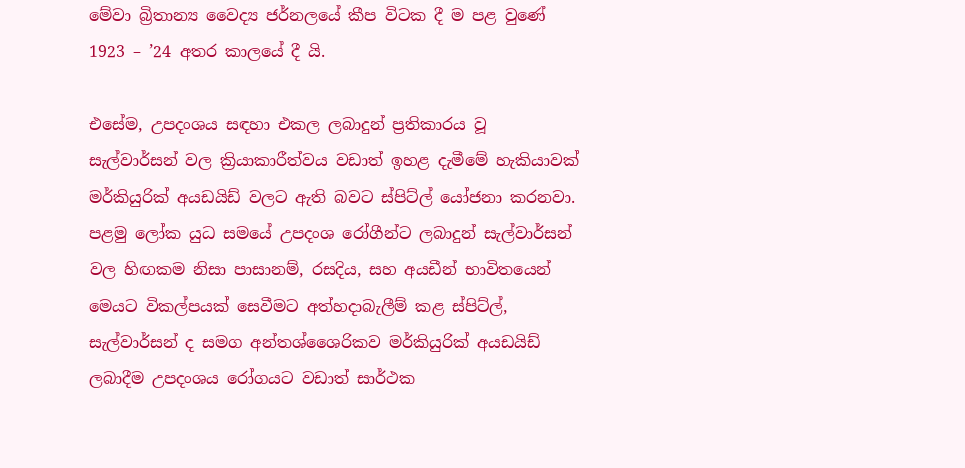මේවා බ්‍රිතාන්‍ය වෛද්‍ය ජර්නලයේ කීප විටක දී ම පළ වුණේ 1923 – ’24 අතර කාලයේ දී යි.

එසේම, උපදංශය සඳහා එකල ලබාදුන් ප්‍රතිකාරය වූ සැල්වාර්සන් වල ක්‍රියාකාරීත්වය වඩාත් ඉහළ දැමීමේ හැකියාවක් මර්කියුරික් අයඩයිඩ් වලට ඇති බවට ස්පිට්ල් යෝජනා කරනවා. පළමු ලෝක යුධ සමයේ උපදංශ රෝගීන්ට ලබාදුන් සැල්වාර්සන් වල හිඟකම නිසා පාසානම්, රසදිය, සහ අයඩීන් භාවිතයෙන් මෙයට විකල්පයක් සෙවීමට අත්හදාබැලීම් කළ ස්පිට්ල්, සැල්වාර්සන් ද සමග අන්තශ්ශෛරිකව මර්කියුරික් අයඩයිඩ් ලබාදීම උපදංශය රෝගයට වඩාත් සාර්ථක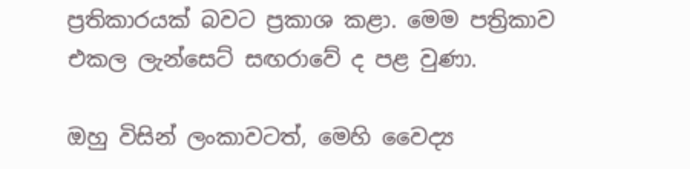ප්‍රතිකාරයක් බවට ප්‍රකාශ කළා. මෙම පත්‍රිකාව එකල ලැන්සෙට් සඟරාවේ ද පළ වුණා.

ඔහු විසින් ලංකාවටත්, මෙහි වෛද්‍ය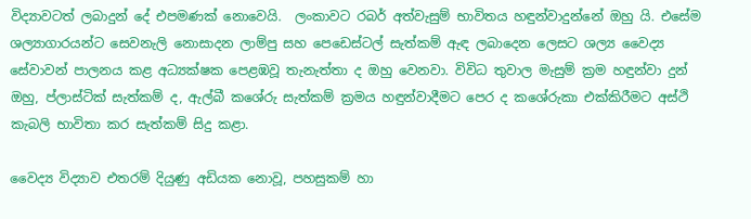විද්‍යාවටත් ලබාදුන් දේ එපමණක් නොවෙයි.  ලංකාවට රබර් අත්වැසුම් භාවිතය හඳුන්වාදුන්නේ ඔහු යි. එසේම ශල්‍යාගාරයන්ට සෙවනැලි නොසාදන ලාම්පු සහ පෙඩෙස්ටල් සැත්කම් ඇඳ ලබාදෙන ලෙසට ශල්‍ය වෛද්‍ය සේවාවන් පාලනය කළ අධ්‍යක්ෂක පෙළඹවූ තැනැත්තා ද ඔහු වෙනවා. විවිධ තුවාල මැසුම් ක්‍රම හඳුන්වා දුන් ඔහු, ප්ලාස්ටික් සැත්කම් ද, ඇල්බී කශේරු සැත්කම් ක්‍රමය හඳුන්වාදීමට පෙර ද කශේරුකා එක්කිරීමට අස්ථි කැබලි භාවිතා කර සැත්කම් සිදු කළා.

වෛද්‍ය විද්‍යාව එතරම් දියුණු අඩියක නොවූ, පහසුකම් හා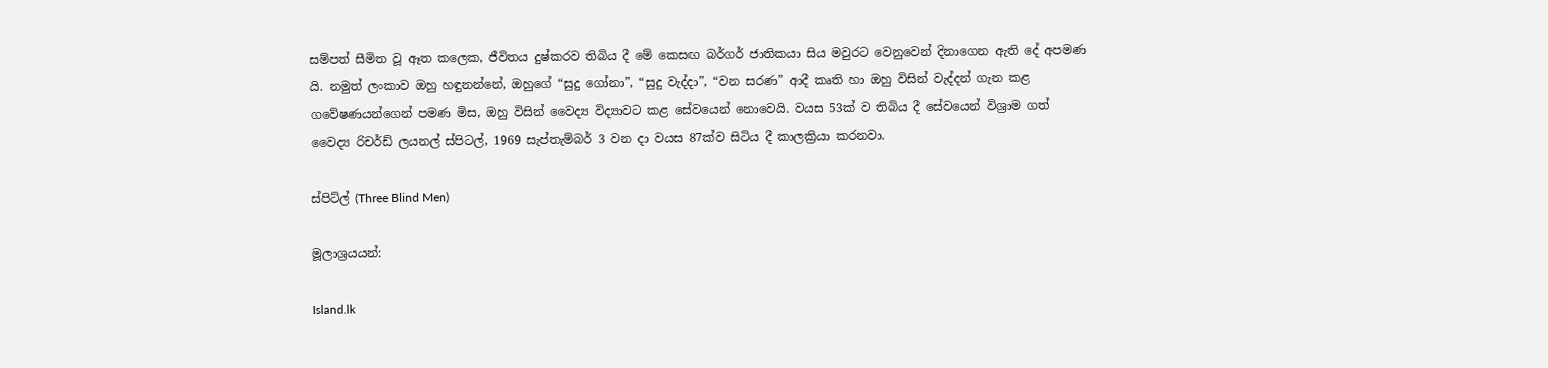සම්පත් සීමිත වූ ඈත කලෙක, ජීවිතය දුෂ්කරව තිබිය දී මේ කෙසඟ බර්ගර් ජාතිකයා සිය මවුරට වෙනුවෙන් දිනාගෙන ඇති දේ අපමණ යි. නමුත් ලංකාව ඔහු හඳුනන්නේ, ඔහුගේ “සුදු ගෝනා”, “සුදු වැද්දා”, “වන සරණ” ආදී කෘති හා ඔහු විසින් වැද්දන් ගැන කළ ගවේෂණයන්ගෙන් පමණ මිස, ඔහු විසින් වෛද්‍ය විද්‍යාවට කළ සේවයෙන් නොවෙයි. වයස 53ක් ව තිබිය දී සේවයෙන් විශ්‍රාම ගත් වෛද්‍ය රිචර්ඩ් ලයනල් ස්පිටල්, 1969 සැප්තැම්බර් 3 වන දා වයස 87ක්ව සිටිය දී කාලක්‍රියා කරනවා.

ස්පිට්ල් (Three Blind Men)

මූලාශ්‍රයයන්:

Island.lk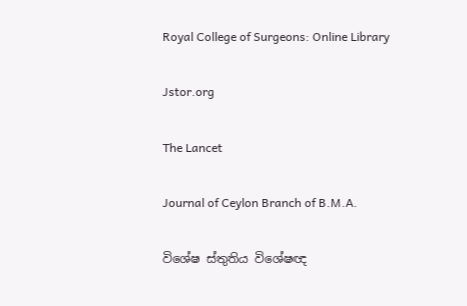Royal College of Surgeons: Online Library

Jstor.org

The Lancet

Journal of Ceylon Branch of B.M.A.

විශේෂ ස්තුතිය විශේෂඥ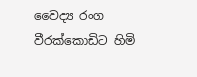වෛද්‍ය රංග වීරක්කොඩිට හිමි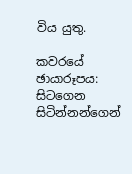විය යුතු.

කවරයේ ඡායාරූපය: සිටගෙන සිටින්නන්ගෙන්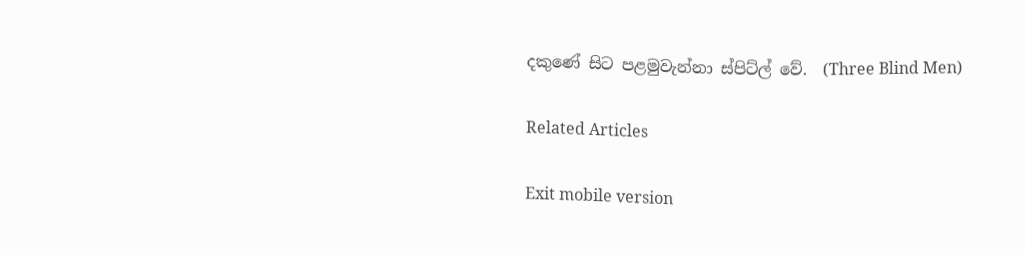දකුණේ සිට පළමුවැන්නා ස්පිට්ල් වේ.  (Three Blind Men)

Related Articles

Exit mobile version